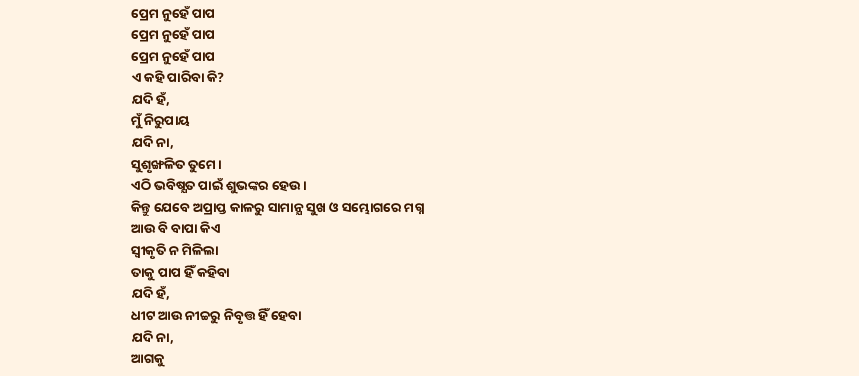ପ୍ରେମ ନୁହେଁ ପାପ
ପ୍ରେମ ନୁହେଁ ପାପ
ପ୍ରେମ ନୁହେଁ ପାପ
ଏ କହି ପାରିବା କି?
ଯଦି ହଁ,
ମୁଁ ନିରୁପାୟ
ଯଦି ନା,
ସୁଶୃଙ୍ଖଳିତ ତୁମେ।
ଏଠି ଭବିଷ୍ଯତ ପାଇଁ ଶୁଭଙ୍କର ହେଉ।
କିନ୍ତୁ ଯେବେ ଅପ୍ରାପ୍ତ କାଳରୁ ସାମାନ୍ଯ ସୁଖ ଓ ସମ୍ଭୋଗରେ ମଗ୍ନ
ଆଉ ବି ବାପା କିଏ
ସ୍ବୀକୃତି ନ ମିଳିଲା
ତାକୁ ପାପ ହିଁ କହିବା
ଯଦି ହଁ,
ଧୀଟ ଆଉ ନୀଚ୍ଚରୁ ନିବୃତ୍ତ ହିଁ ହେବା
ଯଦି ନା,
ଆଗକୁ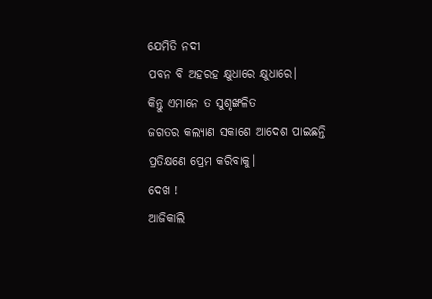ଯେମିତି ନଦୀ
ପବନ ବି ଅହରହ କ୍ଷୁଧାରେ କ୍ଷୁଧାରେ।
କିନ୍ତୁ ଏମାନେ ତ ସୁଶୃଙ୍ଖଳିତ
ଜଗତର କଲ୍ଯାଣ ସକାଶେ ଆଦେଶ ପାଇଛନ୍ତି
ପ୍ରତିକ୍ଷଣେ ପ୍ରେମ କରିବାକୁ।
ଦେଖ !
ଆଜିକାଲି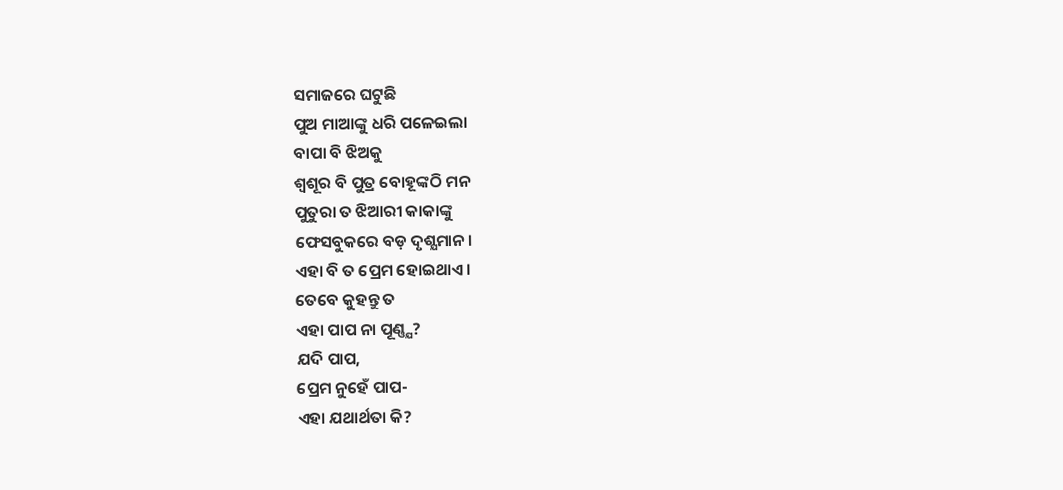ସମାଜରେ ଘଟୁଛି
ପୁଅ ମାଆଙ୍କୁ ଧରି ପଳେଇଲା
ବାପା ବି ଝିଅକୁ
ଶ୍ଵଶୂର ବି ପୁତ୍ର ବୋହୂଙ୍କଠି ମନ
ପୁତୁରା ତ ଝିଆରୀ କାକାଙ୍କୁ
ଫେସବୁକରେ ବଡ଼ ଦୃଶ୍ଯମାନ।
ଏହା ବି ତ ପ୍ରେମ ହୋଇଥାଏ।
ତେବେ କୁହନ୍ତୁ ତ
ଏହା ପାପ ନା ପୂଣ୍ଣ୍ଯ?
ଯଦି ପାପ,
ପ୍ରେମ ନୁହେଁ ପାପ-
ଏହା ଯଥାର୍ଥତା କି?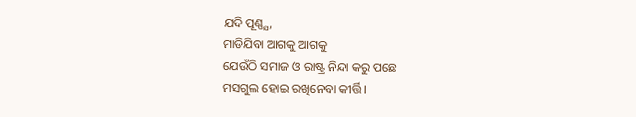ଯଦି ପୂଣ୍ଣ୍ଯ,
ମାଡିଯିବା ଆଗକୁ ଆଗକୁ
ଯେଉଁଠି ସମାଜ ଓ ରାଷ୍ଟ୍ର ନିନ୍ଦା କରୁ ପଛେ
ମସଗୁଲ ହୋଇ ରଖିନେବା କୀର୍ତ୍ତି।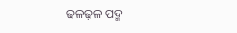ଢଳଢ଼ଳ ପଦ୍ମ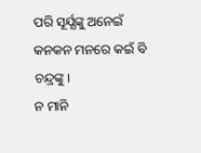ପରି ସୂର୍ଯ୍ଯଙ୍କୁ ଅନେଇଁ
କନକନ ମନରେ କଇଁ ବି ଚନ୍ଦ୍ରଙ୍କୁ।
ନ ମାନି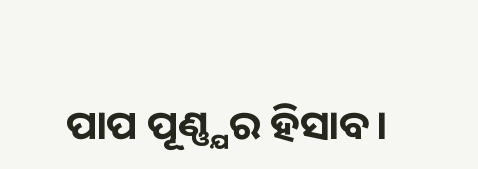ପାପ ପୂଣ୍ଣ୍ଯର ହିସାବ।